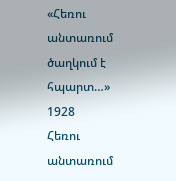«Հեռու անտառում ծաղկում է հպարտ…»
1928
Հեռու անտառում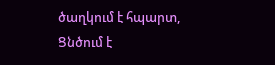ծաղկում է հպարտ,
Ցնծում է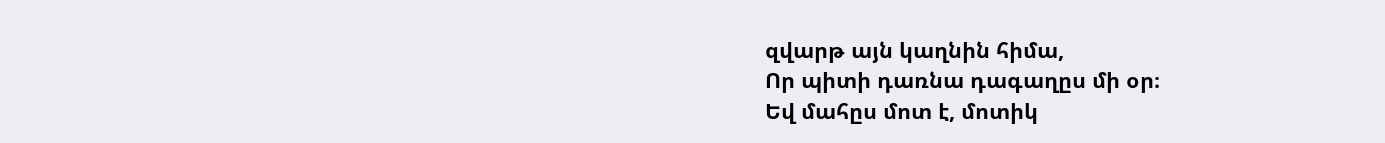զվարթ այն կաղնին հիմա,
Որ պիտի դառնա դագաղըս մի օր։
Եվ մահըս մոտ է, մոտիկ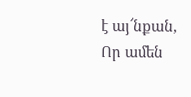է այ՜նքան,
Որ ամեն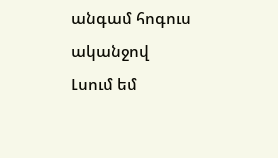անգամ հոգուս ականջով
Լսում եմ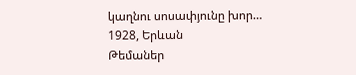կաղնու սոսափյունը խոր…
1928, Երևան
Թեմաներ